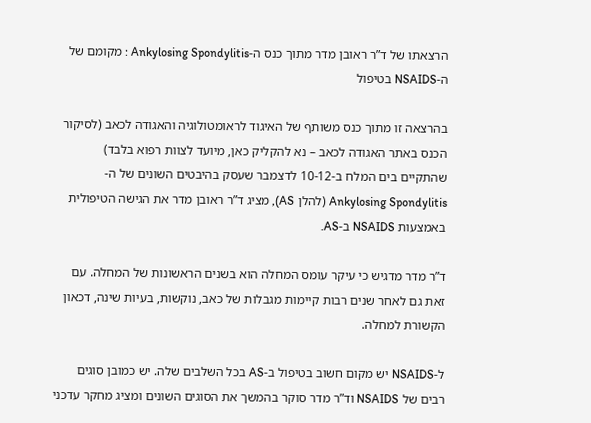הרצאתו של ד”ר ראובן מדר מתוך כנס ה-Ankylosing Spondylitis : מקומם של ה-NSAIDS בטיפול

בהרצאה זו מתוך כנס משותף של האיגוד לראומטולוגיה והאגודה לכאב (לסיקור הכנס באתר האגודה לכאב – נא להקליק כאן, מיועד לצוות רפוא בלבד)  שהתקיים בים המלח ב-10-12 לדצמבר שעסק בהיבטים השונים של ה-Ankylosing Spondylitis (להלן AS), מציג ד”ר ראובן מדר את הגישה הטיפולית באמצעות NSAIDS ב-AS.

ד”ר מדר מדגיש כי עיקר עומס המחלה הוא בשנים הראשונות של המחלה. עם זאת גם לאחר שנים רבות קיימות מגבלות של כאב, נוקשות, בעיות שינה, דכאון הקשורת למחלה.

ל-NSAIDS יש מקום חשוב בטיפול ב-AS בכל השלבים שלה. יש כמובן סוגים רבים של NSAIDS וד”ר מדר סוקר בהמשך את הסוגים השונים ומציג מחקר עדכני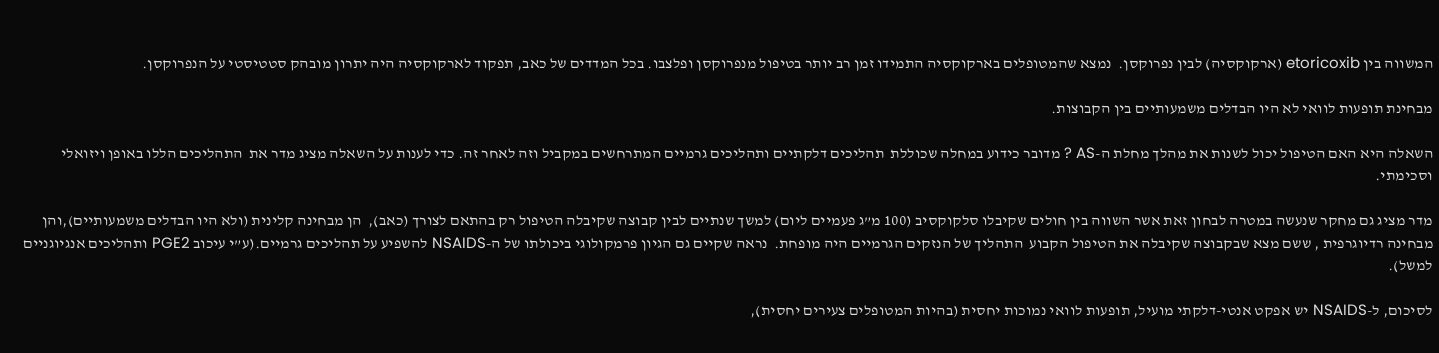המשווה בין etoricoxib (ארקוקסיה) לבין נפרוקסן.  נמצא שהמטופלים בארקוקסיה התמידו זמן רב יותר בטיפול מנפרוקסן ופלצבו. בכל המדדים של כאב, תפקוד לארקוקסיה היה יתרון מובהק סטטיסטי על הנפרוקסן.

מבחינת תופעות לוואי לא היו הבדלים משמעותיים בין הקבוצות.

השאלה היא האם הטיפול יכול לשנות את מהלך מחלת ה-AS ? מדובר כידוע במחלה שכוללת  תהליכים דלקתיים ותהליכים גרמיים המתרחשים במקביל וזה לאחר זה. כדי לענות על השאלה מציג מדר את  התהליכים הללו באופן ויזואלי וסכימתי.

מדר מציג גם מחקר שנעשה במטרה לבחון זאת אשר השווה בין חולים שקיבלו סלקוקסיב (100 מ”ג פעמיים ליום) למשך שנתיים לבין קבוצה שקיבלה הטיפול רק בהתאם לצורך (כאב),  הן מבחינה קלינית (ולא היו הבדלים משמעותיים),והן מבחינה רדיוגרפית , ששם מצא שבקבוצה שקיבלה את הטיפול הקבוע  התהליך של הנזקים הגרמיים היה מופחת.  נראה שקיים גם הגיון פרמקולוגי ביכולתו של ה-NSAIDS להשפיע על תהליכים גרמיים.(ע”י עיכוב PGE2 ותהליכים אנגיוגניים למשל).

לסיכום, ל-NSAIDS יש אפקט אנטי-דלקתי מועיל, תופעות לוואי נמוכות יחסית (בהיות המטופלים צעירים יחסית),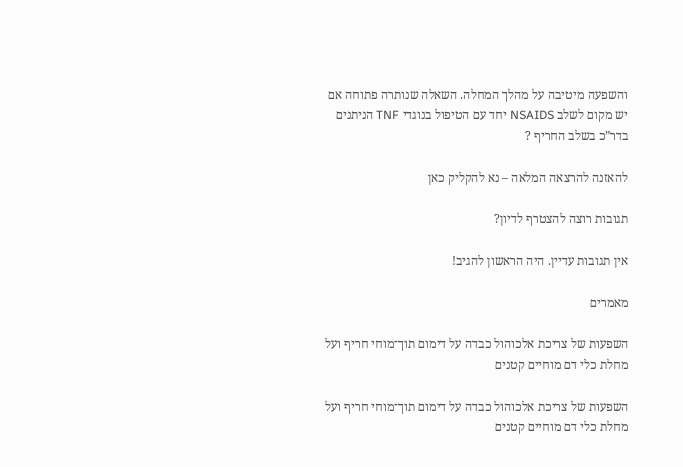והשפעה מיטיבה על מהלך המחלה. השאלה שנותרה פתוחה אם יש מקום לשלב NSAIDS יחד עם הטיפול בנוגדי TNF הניתנים בדר”כ בשלב החריף ?

להאזנה להרצאה המלאה – נא להקליק כאן

תגובות רוצה להצטרף לדיון?

אין תגובות עדיין. היה הראשון להגיב!

מאמרים

השפעות של צריכת אלכוהול כבדה על דימום תוך־מוחי חריף ועל מחלת כלי דם מוחיים קטנים

השפעות של צריכת אלכוהול כבדה על דימום תוך־מוחי חריף ועל מחלת כלי דם מוחיים קטנים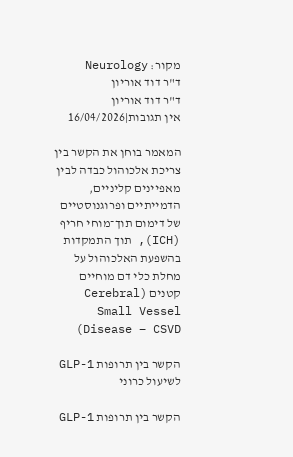מקור: Neurology
ד"ר דוד אוריון
ד"ר דוד אוריון
אין תגובות|16/04/2026

המאמר בוחן את הקשר בין צריכת אלכוהול כבדה לבין מאפיינים קליניים, הדמייתיים ופרוגנוסטיים של דימום תוך־מוחי חריף (ICH), תוך התמקדות בהשפעת האלכוהול על מחלת כלי דם מוחיים קטנים (Cerebral Small Vessel Disease – CSVD)

הקשר בין תרופות GLP-1 לשיעול כרוני

הקשר בין תרופות GLP-1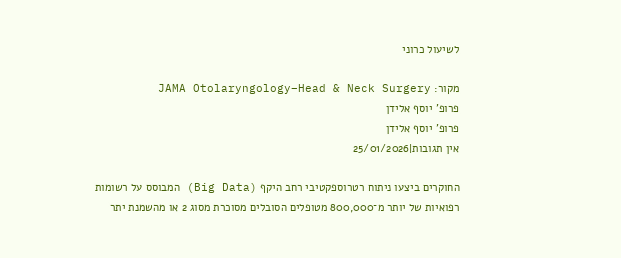לשיעול כרוני

מקור: JAMA Otolaryngology–Head & Neck Surgery
פרופ' יוסף אלידן
פרופ' יוסף אלידן
אין תגובות|25/01/2026

החוקרים ביצעו ניתוח רטרוספקטיבי רחב היקף (Big Data) המבוסס על רשומות רפואיות של יותר מ־800,000 מטופלים הסובלים מסוכרת מסוג 2 או מהשמנת יתר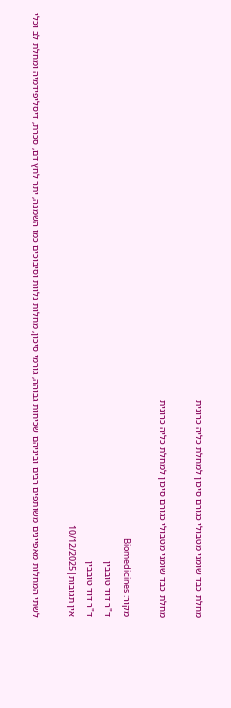מחלת כבד שומני מטבולי כגורם סיכון למחלת כליה כרונית

מחלת כבד שומני מטבולי כגורם סיכון למחלת כליה כרונית

מקור: Biomedicines
ד"ר דוד טובבין
ד"ר דוד טובבין
אין תגובות|10/12/2025

לשתי המחלות מאפיינים משותפים רבים וביניהם שכיחות גבוהה, גורמי סיכון, מחלות נלוות וסיבוכים כמו השמנה, יתר לחץ דם, סכרת, דיסליפידמיה ומחלת לב וכלי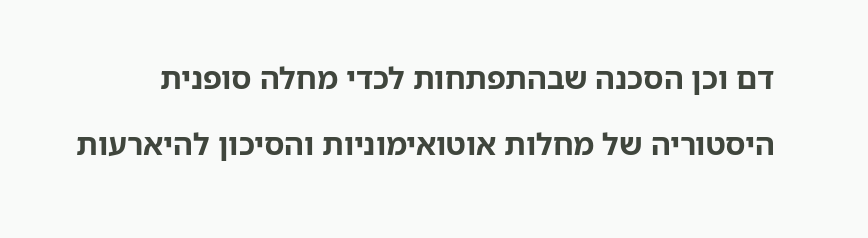דם וכן הסכנה שבהתפתחות לכדי מחלה סופנית

היסטוריה של מחלות אוטואימוניות והסיכון להיארעות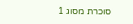סוכרת מסוג 1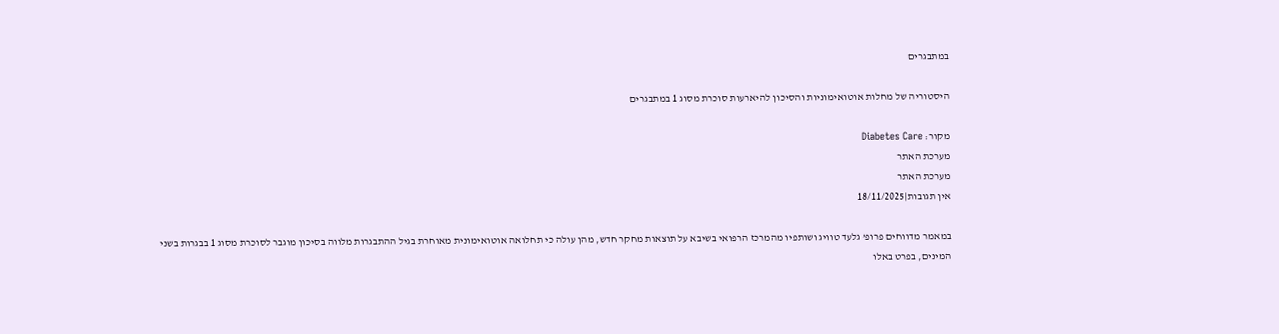במתבגרים

היסטוריה של מחלות אוטואימוניות והסיכון להיארעות סוכרת מסוג 1 במתבגרים

מקור: Diabetes Care
מערכת האתר
מערכת האתר
אין תגובות|18/11/2025

במאמר מדווחים פרופ’ גלעד טוויג ושותפיו מהמרכז הרפואי בשיבא על תוצאות מחקר חדש, מהן עולה כי תחלואה אוטואימונית מאוחרת בגיל ההתבגרות מלווה בסיכון מוגבר לסוכרת מסוג 1 בבגרות בשני המינים, בפרט באלו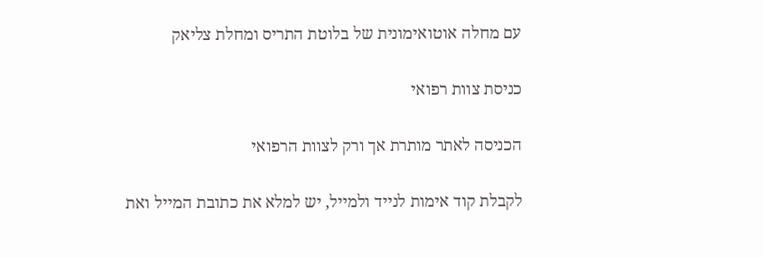עם מחלה אוטואימונית של בלוטת התריס ומחלת צליאק

כניסת צוות רפואי

הכניסה לאתר מותרת אך ורק לצוות הרפואי

לקבלת קוד אימות לנייד ולמייל, יש למלא את כתובת המייל ואת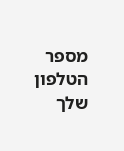מספר הטלפון שלך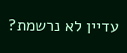עדיין לא נרשמת?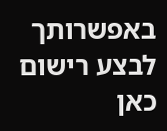באפשרותך לבצע רישום כאן